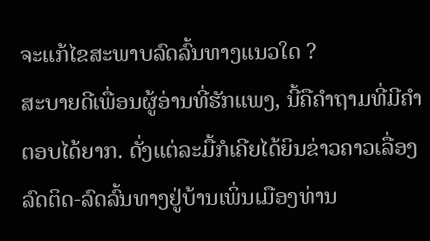ຈະແກ້ໄຂສະພາບລົດລົ້ນທາງແນວໃດ ?
ສະບາຍດີເພື່ອນຜູ້ອ່ານທີ່ຮັກແພງ, ນີ້ຄືຄຳຖາມທີ່ມີຄຳຕອບໄດ້ຍາກ. ດັ່ງແຕ່ລະມື້ກໍເຄີຍໄດ້ຍິນຂ່າວຄາວເລື່ອງລົດຕິດ-ລົດລົ້ນທາງຢູ່ບ້ານເພິ່ນເມືອງທ່ານ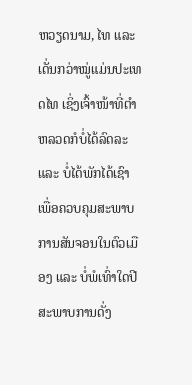ຫວຽດນາມ, ໄທ ແລະ ເດັ່ນກວ່າໝູ່ແມ່ນປະເທດໄທ ເຊິ່ງເຈົ້າໜ້າທີ່ຕຳຫລວດກໍບໍ່ໄດ້ລົດລະ ແລະ ບໍ່ໄດ້ພັກໄດ້ເຊົາ ເພື່ອຄວບຄຸມສະພາບການສັນຈອນໃນຕົວເມືອງ ແລະ ບໍ່ພໍເທົ່າໃດປີສະພາບການດັ່ງ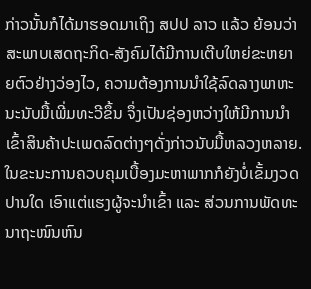ກ່າວນັ້ນກໍໄດ້ມາຮອດມາເຖິງ ສປປ ລາວ ແລ້ວ ຍ້ອນວ່າສະພາບເສດຖະກິດ-ສັງຄົມໄດ້ມີການເຕີບໃຫຍ່ຂະຫຍາຍຕົວຢ່າງວ່ອງໄວ, ຄວາມຕ້ອງການນຳໃຊ້ລົດລາງພາຫະນະນັບມື້ເພີ່ມທະວີຂຶ້ນ ຈຶ່ງເປັນຊ່ອງຫວ່າງໃຫ້ມີການນຳເຂົ້າສິນຄ້າປະເພດລົດຕ່າງໆດັ່ງກ່າວນັບມື້ຫລວງຫລາຍ. ໃນຂະນະການຄວບຄຸມເບື້ອງມະຫາພາກກໍຍັງບໍ່ເຂັ້ມງວດປານໃດ ເອົາແຕ່ແຮງຜູ້ຈະນຳເຂົ້າ ແລະ ສ່ວນການພັດທະນາຖະໜົນຫົນ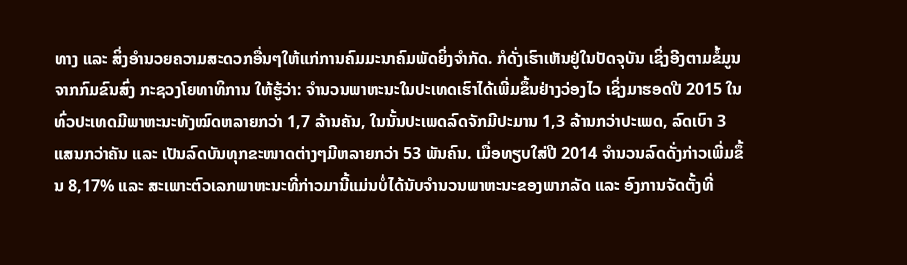ທາງ ແລະ ສິ່ງອຳນວຍຄວາມສະດວກອື່ນໆໃຫ້ແກ່ການຄົມມະນາຄົມພັດຍິ່ງຈຳກັດ. ກໍດັ່ງເຮົາເຫັນຢູ່ໃນປັດຈຸບັນ ເຊິ່ງອີງຕາມຂໍ້ມູນຈາກກົມຂົນສົ່ງ ກະຊວງໂຍທາທິການ ໃຫ້ຮູ້ວ່າ: ຈຳນວນພາຫະນະໃນປະເທດເຮົາໄດ້ເພີ່ມຂຶ້ນຢ່າງວ່ອງໄວ ເຊິ່ງມາຮອດປີ 2015 ໃນທົ່ວປະເທດມີພາຫະນະທັງໝົດຫລາຍກວ່າ 1,7 ລ້ານຄັນ, ໃນນັ້ນປະເພດລົດຈັກມີປະມານ 1,3 ລ້ານກວ່າປະເພດ, ລົດເບົາ 3 ແສນກວ່າຄັນ ແລະ ເປັນລົດບັນທຸກຂະໜາດຕ່າງໆມີຫລາຍກວ່າ 53 ພັນຄົນ. ເມື່ອທຽບໃສ່ປີ 2014 ຈຳນວນລົດດັ່ງກ່າວເພີ່ມຂຶ້ນ 8,17% ແລະ ສະເພາະຕົວເລກພາຫະນະທີ່ກ່າວມານີ້ແມ່ນບໍ່ໄດ້ນັບຈຳນວນພາຫະນະຂອງພາກລັດ ແລະ ອົງການຈັດຕັ້ງທີ່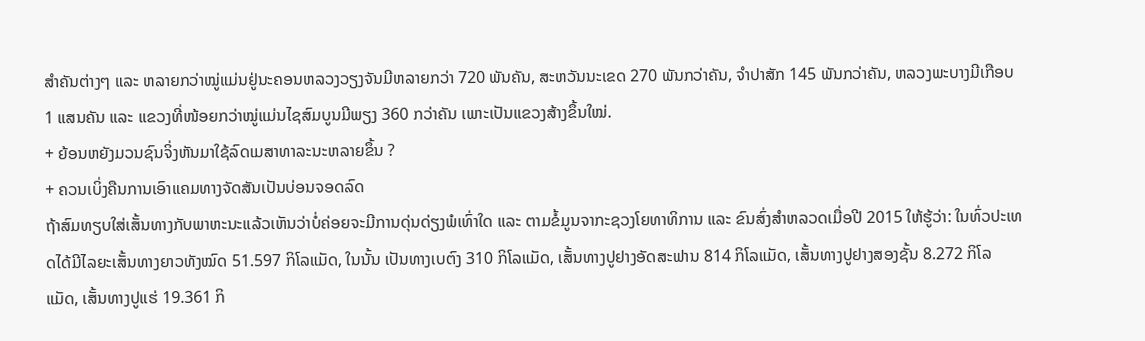ສຳຄັນຕ່າງໆ ແລະ ຫລາຍກວ່າໝູ່ແມ່ນຢູ່ນະຄອນຫລວງວຽງຈັນມີຫລາຍກວ່າ 720 ພັນຄັນ, ສະຫວັນນະເຂດ 270 ພັນກວ່າຄັນ, ຈຳປາສັກ 145 ພັນກວ່າຄັນ, ຫລວງພະບາງມີເກືອບ 1 ແສນຄັນ ແລະ ແຂວງທີ່ໜ້ອຍກວ່າໝູ່ແມ່ນໄຊສົມບູນມີພຽງ 360 ກວ່າຄັນ ເພາະເປັນແຂວງສ້າງຂຶ້ນໃໝ່.
+ ຍ້ອນຫຍັງມວນຊົນຈິ່ງຫັນມາໃຊ້ລົດເມສາທາລະນະຫລາຍຂຶ້ນ ?
+ ຄວນເບິ່ງຄືນການເອົາແຄມທາງຈັດສັນເປັນບ່ອນຈອດລົດ
ຖ້າສົມທຽບໃສ່ເສັ້ນທາງກັບພາຫະນະແລ້ວເຫັນວ່າບໍ່ຄ່ອຍຈະມີການດຸ່ນດ່ຽງພໍເທົ່າໃດ ແລະ ຕາມຂໍ້ມູນຈາກະຊວງໂຍທາທິການ ແລະ ຂົນສົ່ງສຳຫລວດເມື່ອປີ 2015 ໃຫ້ຮູ້ວ່າ: ໃນທົ່ວປະເທດໄດ້ມີໄລຍະເສັ້ນທາງຍາວທັງໝົດ 51.597 ກິໂລແມັດ, ໃນນັ້ນ ເປັນທາງເບຕົງ 310 ກິໂລແມັດ, ເສັ້ນທາງປູຢາງອັດສະຟານ 814 ກິໂລແມັດ, ເສັ້ນທາງປູຢາງສອງຊັ້ນ 8.272 ກິໂລແມັດ, ເສັ້ນທາງປູແຮ່ 19.361 ກິ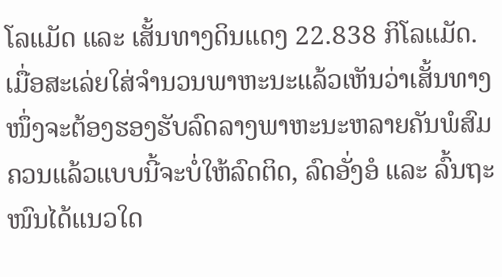ໂລແມັດ ແລະ ເສັ້ນທາງດິນແດງ 22.838 ກິໂລແມັດ. ເມື່ອສະເລ່ຍໃສ່ຈຳນວນພາຫະນະແລ້ວເຫັນວ່າເສັ້ນທາງໜຶ່ງຈະຕ້ອງຮອງຮັບລົດລາງພາຫະນະຫລາຍຄັນພໍສົມຄວນແລ້ວແບບນີ້ຈະບໍ່ໃຫ້ລົດຕິດ, ລົດອັ່ງອໍ ແລະ ລົ້ນຖະໜົນໄດ້ແນວໃດ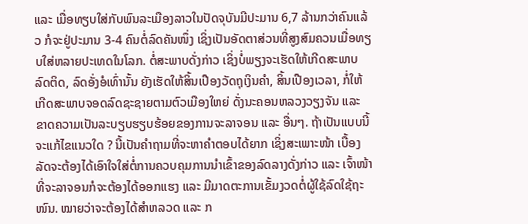ແລະ ເມື່ອທຽບໃສ່ກັບພົນລະເມືອງລາວໃນປັດຈຸບັນມີປະມານ 6,7 ລ້ານກວ່າຄົນແລ້ວ ກໍຈະຢູ່ປະມານ 3-4 ຄົນຕໍ່ລົດຄັນໜຶ່ງ ເຊິ່ງເປັນອັດຕາສ່ວນທີ່ສູງສົມຄວນເມື່ອທຽບໃສ່ຫລາຍປະເທດໃນໂລກ. ຕໍ່ສະພາບດັ່ງກ່າວ ເຊິ່ງບໍ່ພຽງຈະເຮັດໃຫ້ເກີດສະພາບລົດຕິດ, ລົດອັ່ງອໍເທົ່ານັ້ນ ຍັງເຮັດໃຫ້ສິ້ນເປືອງວັດຖຸເງິນຄຳ, ສິ້ນເປືອງເວລາ, ກໍ່ໃຫ້ເກີດສະພາບຈອດລົດຊະຊາຍຕາມຕົວເມືອງໃຫຍ່ ດັ່ງນະຄອນຫລວງວຽງຈັນ ແລະ ຂາດຄວາມເປັນລະບຽບຮຽບຮ້ອຍຂອງການຈະລາຈອນ ແລະ ອື່ນໆ. ຖ້າເປັນແບບນີ້ຈະແກ້ໄຂແນວໃດ ? ນີ້ເປັນຄຳຖາມທີ່ຈະຫາຄຳຕອບໄດ້ຍາກ ເຊິ່ງສະເພາະໜ້າ ເບື້ອງລັດຈະຕ້ອງໄດ້ເອົາໃຈໃສ່ຕໍ່ການຄວບຄຸມການນຳເຂົ້າຂອງລົດລາງດັ່ງກ່າວ ແລະ ເຈົ້າໜ້າທີ່ຈະລາຈອນກໍຈະຕ້ອງໄດ້ອອກແຮງ ແລະ ມີມາດຕະການເຂັ້ມງວດຕໍ່ຜູ້ໃຊ້ລົດໃຊ້ຖະໜົນ. ໝາຍວ່າຈະຕ້ອງໄດ້ສຳຫລວດ ແລະ ກ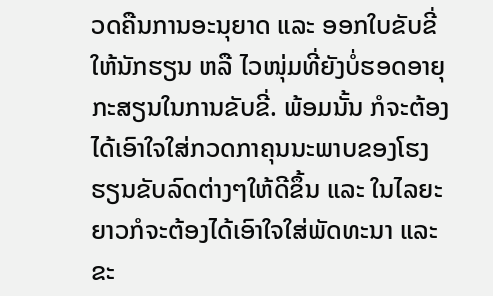ວດຄືນການອະນຸຍາດ ແລະ ອອກໃບຂັບຂີ່ໃຫ້ນັກຮຽນ ຫລື ໄວໜຸ່ມທີ່ຍັງບໍ່ຮອດອາຍຸກະສຽນໃນການຂັບຂີ່. ພ້ອມນັ້ນ ກໍຈະຕ້ອງໄດ້ເອົາໃຈໃສ່ກວດກາຄຸນນະພາບຂອງໂຮງຮຽນຂັບລົດຕ່າງໆໃຫ້ດີຂຶ້ນ ແລະ ໃນໄລຍະຍາວກໍຈະຕ້ອງໄດ້ເອົາໃຈໃສ່ພັດທະນາ ແລະ ຂະ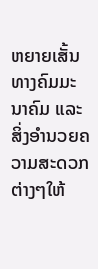ຫຍາຍເສັ້ນທາງຄົມມະນາຄົມ ແລະ ສິ່ງອຳນວຍຄວາມສະດວກຕ່າງໆໃຫ້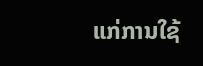ແກ່ການໃຊ້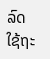ລົດໃຊ້ຖະ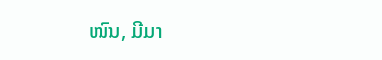ໜົນ, ມີມາ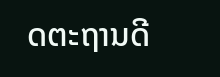ດຕະຖານດີ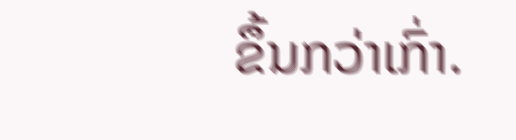ຂຶ້ນກວ່າເກົ່າ.